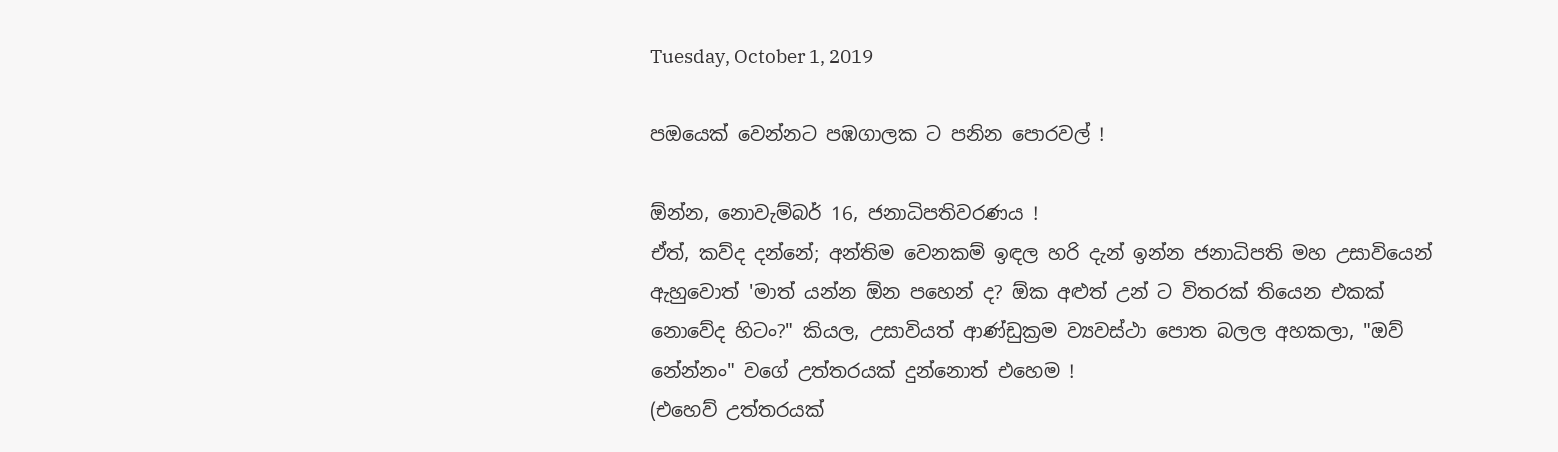Tuesday, October 1, 2019

පඔයෙක් වෙන්නට පඹගාලක ට පනින පොරවල් !

ඕන්න, නොවැම්බර් 16, ජනාධිපතිවරණය !
ඒත්, කව්ද දන්නේ; අන්තිම වෙනකම් ඉඳල හරි දැන් ඉන්න ජනාධිපති මහ උසාවියෙන් ඇහුවොත් 'මාත් යන්න ඕන පහෙන් ද? ඕක අළුත් උන් ට විතරක් තියෙන එකක් නොවේද හිටං?" කියල, උසාවියත් ආණ්ඩුක්‍රම ව්‍යවස්ථා පොත බලල අහකලා, "ඔව් නේන්නං" වගේ උත්තරයක් දුන්නොත් එහෙම !
(එහෙව් උත්තරයක්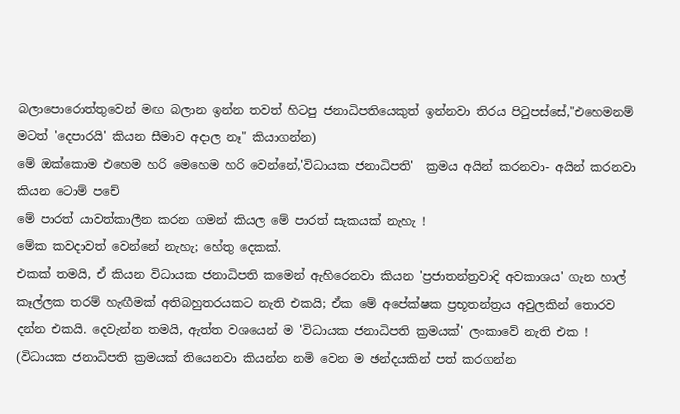බලාපොරොත්තුවෙන් මඟ බලාන ඉන්න තවත් හිටපු ජනාධිපතියෙකුත් ඉන්නවා තිරය පිටුපස්සේ,"එහෙමනම් මටත් 'දෙපාරයි' කියන සීමාව අදාල නෑ" කියාගන්න)
මේ ඔක්කොම එහෙම හරි මෙහෙම හරි වෙන්නේ,'විධායක ජනාධිපති'  ක්‍රමය අයින් කරනවා- අයින් කරනවා කියන ටොම් පචේ
මේ පාරත් යාවත්කාලීන කරන ගමන් කියල මේ පාරත් සැකයක් නැහැ !
මේක කවදාවත් වෙන්නේ නැහැ; හේතු දෙකක්.
එකක් තමයි, ඒ කියන විධායක ජනාධිපති කමෙන් ඇහිරෙනවා කියන 'ප්‍රජාතන්ත්‍රවාදි අවකාශය' ගැන හාල් කෑල්ලක තරම් හැඟීමක් අතිබහුතරයකට නැති එකයි; ඒක මේ අපේක්ෂක ප්‍රභූතන්ත්‍රය අවුලකින් තොරව දන්න එකයි. දෙවැන්න තමයි, ඇත්ත වශයෙන් ම 'විධායක ජනාධිපති ක්‍රමයක්' ලංකාවේ නැති එක !
(විධායක ජනාධිපති ක්‍රමයක් තියෙනවා කියන්න නමි වෙන ම ඡන්දයකින් පත් කරගන්න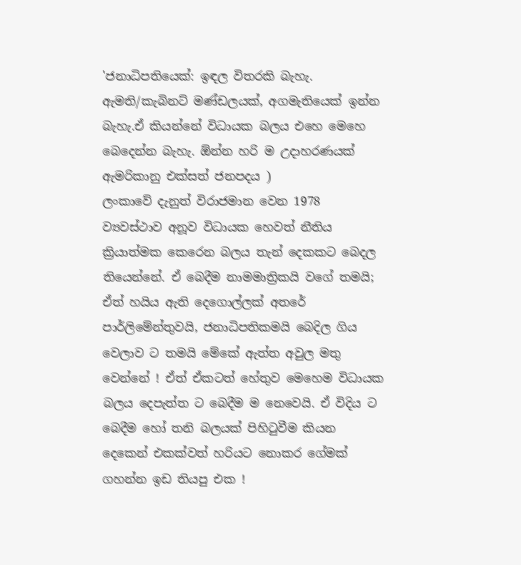'ජනාධිපතියෙක්: ඉඳල විතරකි බැහැ. ඇමති/කැබිනට් මණ්ඩලයක්, අගමැතියෙක් ඉන්න බැහැ.ඒ කියන්නේ විධායක බලය එහෙ මෙහෙ බෙදෙන්න බැහැ. ඕන්න හරි ම උදාහරණයක් ඇමරිකානු එක්සත් ජනපදය )
ලංකාවේ දැනුත් විරාජමාන වෙන 1978 ව්‍යවස්ථාව අනූව විධායක හෙවත් නීතිය ක්‍රියාත්මක කෙරෙන බලය තැන් දෙකකට බෙදල තියෙන්නේ. ඒ බෙදීම නාමමාත්‍රිකයි වගේ තමයි; ඒත් හයිය ඇති දෙගොල්ලක් අතරේ පාර්ලිමේන්තුවයි, ජනාධිපතිකමයි බෙදිල ගිය වෙලාව ට තමයි මේකේ ඇත්ත අවුල මතු වෙන්නේ ! ඒත් ඒකටත් හේතුව මෙහෙම විධායක බලය දෙපැත්ත ට බෙදීම ම නෙවෙයි. ඒ විදිය ට බෙදීම හෝ තනි බලයක් පිහිටුවීම කියන දෙකෙන් එකක්වත් හරියට නොකර ගේමක් ගහන්න ඉඩ තියපු එක !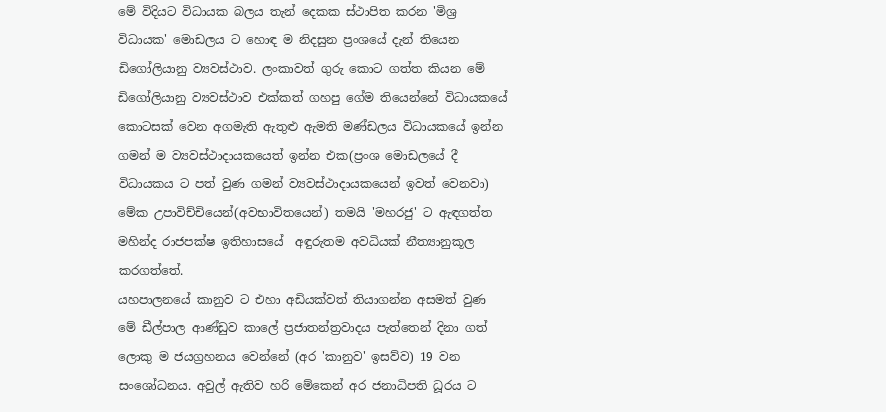මේ විදියට විධායක බලය තැන් දෙකක ස්ථාපිත කරන 'මිශ්‍ර විධායක' මොඩලය ට හොඳ ම නිදසුන ප්‍රංශයේ දැන් තියෙන ඩිගෝලියානු ව්‍යවස්ථාව. ලංකාවත් ගුරු කොට ගත්ත කියන මේ ඩිගෝලියානු ව්‍යවස්ථාව එක්කත් ගහපු ගේම තියෙන්නේ විධායකයේ කොටසක් වෙන අගමැති ඇතුළු ඇමති මණ්ඩලය විධායකයේ ඉන්න ගමන් ම ව්‍යවස්ථාදායකයෙත් ඉන්න එක(ප්‍රංශ මොඩලයේ දී විධායකය ට පත් වුණ ගමන් ව්‍යවස්ථාදායකයෙන් ඉවත් වෙනවා) මේක උපාවිච්චියෙන්(අවභාවිතයෙන්) තමයි 'මහරජු' ට ඇඳගත්ත මහින්ද රාජපක්ෂ ඉතිහාසයේ  අඳුරුතම අවධියක් නීත්‍යානුකූල කරගත්තේ.
යහපාලනයේ කානුව ට එහා අඩියක්වත් තියාගන්න අසමත් වුණ මේ ඩීල්පාල ආණ්ඩුව කාලේ ප්‍රජාතන්ත්‍රවාදය පැත්තෙන් දිනා ගත් ලොකු ම ජයග්‍රහනය වෙන්නේ (අර 'කානුව' ඉසව්ව) 19 වන සංශෝධනය. අවුල් ඇතිව හරි මේකෙන් අර ජනාධිපති ධූරය ට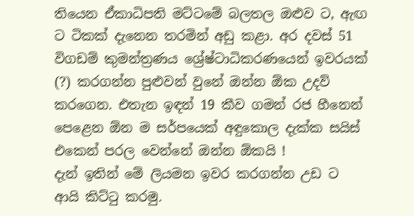තියෙන ඒකාධිපති මට්ටමේ බලතල ඔළුව ට, ඇඟ ට ටිකක් දැනෙන තරමින් අඩු කළා. අර දවස් 51 විගඩම් කුමන්ත්‍රණය ශ්‍රේෂ්ටාධිකරණයෙන් ඉවරයක් (?) කරගන්න පුළුවන් වුනේ ඔන්න ඕක උදව් කරගෙන. එතැන ඉඳන් 19 කීව ගමන් රජ හීනෙන් පෙළෙන ඕන ම සර්පයෙක් අඳුකොල දැක්ක සයිස් එකෙන් පරල වෙන්නේ ඔන්න ඕකයි !
දැන් ඉතින් මේ ලියමන ඉවර කරගන්න උඩ ට ආයි කිට්ටු කරමු.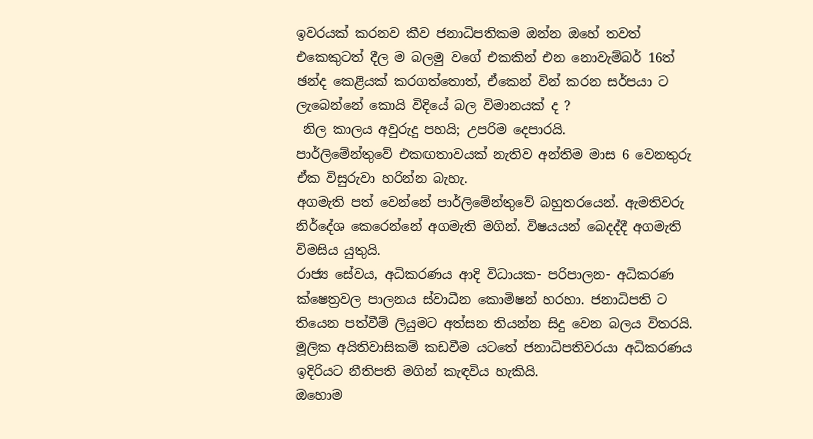ඉවරයක් කරනව කීව ජනාධිපතිකම ඔන්න ඔහේ තවත් එකෙකුටත් දීල ම බලමු වගේ එකකින් එන නොවැම්බර් 16ත් ඡන්ද කෙළියක් කරගත්තොත්, ඒකෙන් වින් කරන සර්පයා ට ලැබෙන්නේ කොයි විදියේ බල විමානයක් ද ?
 නිල කාලය අවුරුදු පහයි; උපරිම දෙපාරයි.
පාර්ලිමේන්තුවේ එකඟතාවයක් නැතිව අන්තිම මාස 6 වෙනතුරු ඒක විසුරුවා හරින්න බැහැ.
අගමැති පත් වෙන්නේ පාර්ලිමේන්තුවේ බහුතරයෙන්. ඇමතිවරු නිර්දේශ කෙරෙන්නේ අගමැති මගින්. විෂයයන් බෙදද්දී අගමැති විමසිය යුතුයි.
රාජ්‍ය සේවය, අධිකරණය ආදි විධායක- පරිපාලන- අධිකරණ ක්ෂෙත්‍රවල පාලනය ස්වාධීන කොමිෂන් හරහා. ජනාධිපති ට තියෙන පත්වීම් ලියුමට අත්සන තියන්න සිදු වෙන බලය විතරයි.
මූලික අයිතිවාසිකම් කඩවීම යටතේ ජනාධිපතිවරයා අධිකරණය ඉදිරියට නීතිපති මගින් කැඳවිය හැකියි.
ඔහොම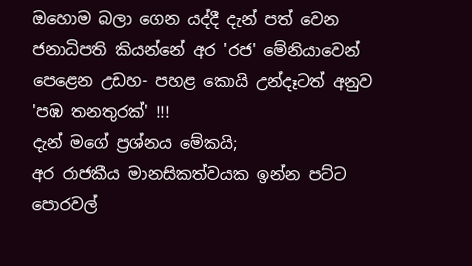ඔහොම බලා ගෙන යද්දී දැන් පත් වෙන ජනාධිපති කියන්නේ අර 'රජ' මේනියාවෙන් පෙළෙන උඩහ- පහළ කොයි උන්දෑටත් අනුව 'පඹ තනතුරක්' !!!
දැන් මගේ ප්‍රශ්නය මේකයි;
අර රාජකීය මානසිකත්වයක ඉන්න පට්ට පොරවල්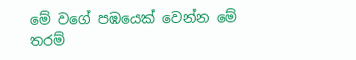මේ වගේ පඹයෙක් වෙන්න මේ තරම්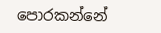පොරකන්නේ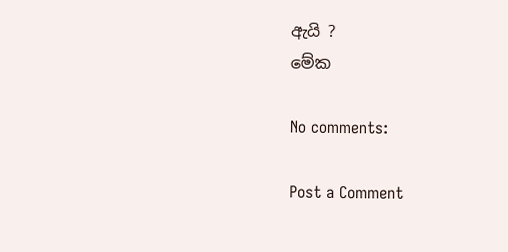ඇයි ?
මේක

No comments:

Post a Comment